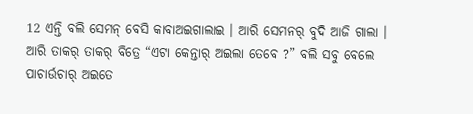12 ଏନ୍ତି ବଲି ସେମନ୍ ବେସି କାବାଅଇଗାଲାଇ । ଆରି ସେମନର୍ ବୁଦି ଆଜି ଗାଲା । ଆରି ତାକର୍ ତାକର୍ ବିତ୍ରେ “ଏଟା କେନ୍ତାର୍ ଅଇଲା ତେବେ ?” ବଲି ସବୁ ବେଲେ ପାଚାର୍ଉଚାର୍ ଅଇତେ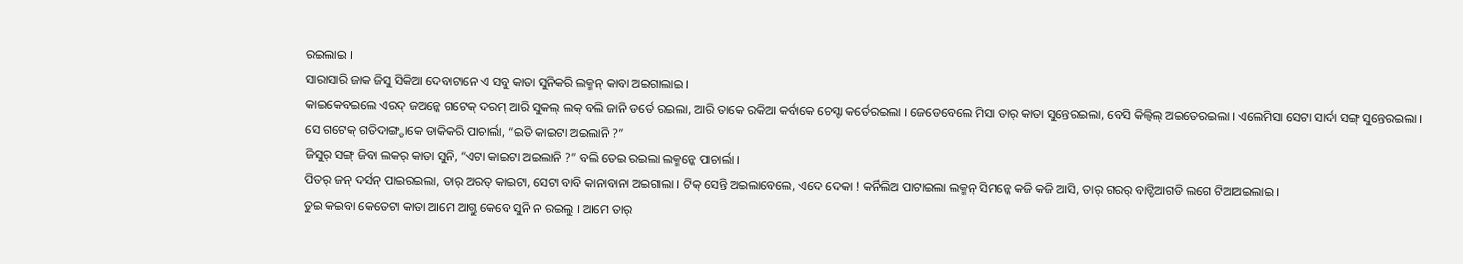ରଇଲାଇ ।
ସାରାସାରି ଜାକ ଜିସୁ ସିକିଆ ଦେବାଟାନେ ଏ ସବୁ କାତା ସୁନିକରି ଲକ୍ମନ୍ କାବା ଅଇଗାଲାଇ ।
କାଇକେବଇଲେ ଏରଦ୍ ଜଅନ୍କେ ଗଟେକ୍ ଦରମ୍ ଆରି ସୁକଲ୍ ଲକ୍ ବଲି ଜାନି ଡର୍ତେ ରଇଲା, ଆରି ତାକେ ରକିଆ କର୍ବାକେ ଚେସ୍ଟା କର୍ତେରଇଲା । ଜେଡେବେଲେ ମିସା ତାର୍ କାତା ସୁନ୍ତେରଇଲା, ବେସି କିଲ୍ବିଲ୍ ଅଇତେରଇଲା । ଏଲେମିସା ସେଟା ସାର୍ଦା ସଙ୍ଗ୍ ସୁନ୍ତେରଇଲା ।
ସେ ଗଟେକ୍ ଗତିଦାଙ୍ଗ୍ଡାକେ ଡାକିକରି ପାଚାର୍ଲା, “ଇତି କାଇଟା ଅଇଲାନି ?”
ଜିସୁର୍ ସଙ୍ଗ୍ ଜିବା ଲକର୍ କାତା ସୁନି, “ଏଟା କାଇଟା ଅଇଲାନି ?” ବଲି ତେଇ ରଇଲା ଲକ୍ମନ୍କେ ପାଚାର୍ଲା ।
ପିତର୍ ଜନ୍ ଦର୍ସନ୍ ପାଇରଇଲା, ତାର୍ ଅରତ୍ କାଇଟା, ସେଟା ବାବି କାନାବାନା ଅଇଗାଲା । ଟିକ୍ ସେନ୍ତି ଅଇଲାବେଲେ, ଏଦେ ଦେକା ! କର୍ନିଲିଅ ପାଟାଇଲା ଲକ୍ମନ୍ ସିମନ୍କେ କଜି କଜି ଆସି, ତାର୍ ଗରର୍ ବାଟ୍ଡିଆଗଡି ଲଗେ ଟିଆଅଇଲାଇ ।
ତୁଇ କଇବା କେତେଟା କାତା ଆମେ ଆଗ୍ତୁ କେବେ ସୁନି ନ ରଇଲୁ । ଆମେ ତାର୍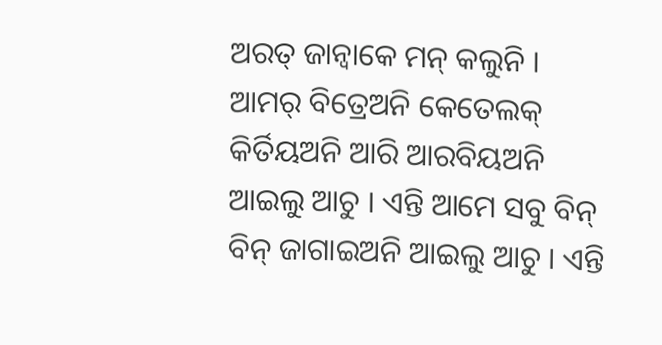ଅରତ୍ ଜାନ୍ବାକେ ମନ୍ କଲୁନି ।
ଆମର୍ ବିତ୍ରେଅନି କେତେଲକ୍ କିର୍ତିୟଅନି ଆରି ଆରବିୟଅନି ଆଇଲୁ ଆଚୁ । ଏନ୍ତି ଆମେ ସବୁ ବିନ୍ ବିନ୍ ଜାଗାଇଅନି ଆଇଲୁ ଆଚୁ । ଏନ୍ତି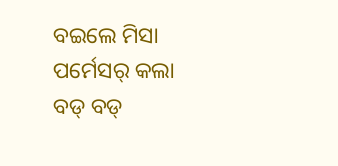ବଇଲେ ମିସା ପର୍ମେସର୍ କଲା ବଡ୍ ବଡ୍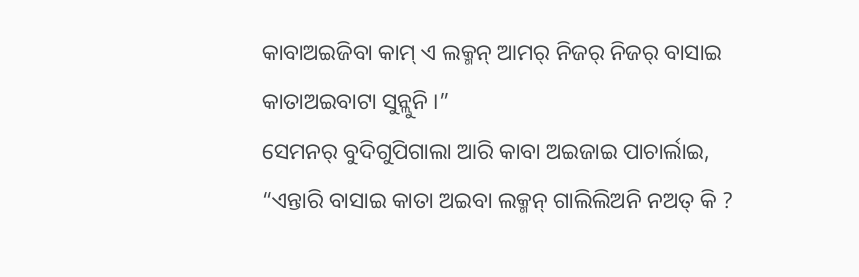କାବାଅଇଜିବା କାମ୍ ଏ ଲକ୍ମନ୍ ଆମର୍ ନିଜର୍ ନିଜର୍ ବାସାଇ କାତାଅଇବାଟା ସୁନ୍ଲୁନି ।”
ସେମନର୍ ବୁଦିଗୁପିଗାଲା ଆରି କାବା ଅଇଜାଇ ପାଚାର୍ଲାଇ, “ଏନ୍ତାରି ବାସାଇ କାତା ଅଇବା ଲକ୍ମନ୍ ଗାଲିଲିଅନି ନଅତ୍ କି ?